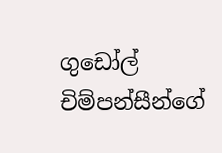ගුඩෝල් චිම්පන්සීන්ගේ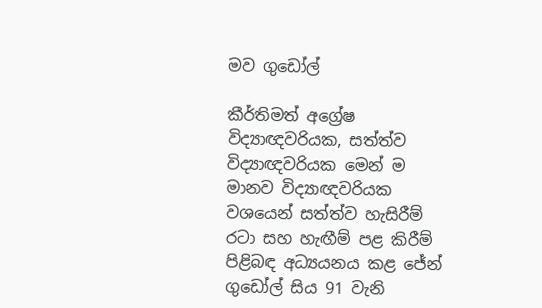මව ගුඩෝල්

කීර්තිමත් අග්‍රේෂ විද්‍යාඥවරියක, සත්ත්ව විද්‍යාඥවරියක මෙන් ම මානව විද්‍යාඥවරියක වශයෙන් සත්ත්ව හැසිරීම් රටා සහ හැඟීම් පළ කිරීම් පිළිබඳ අධ්‍යයනය කළ ජේන් ගුඩෝල් සිය 91 වැනි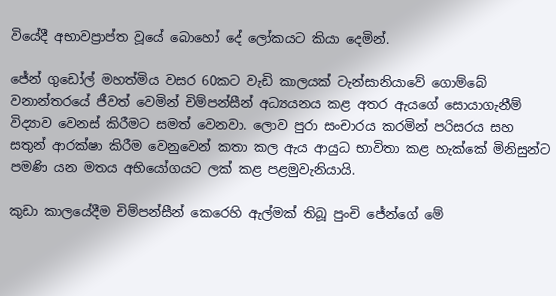වියේදී අභාවප්‍රාප්ත වූයේ බොහෝ දේ ලෝකයට කියා දෙමින්.

ජේන් ගුඩෝල් මහත්මිය වසර 60කට වැඩි කාලයක් ටැන්සානියාවේ ගොම්බේ වනාන්තරයේ ජීවත් වෙමින් චිම්පන්සීන් අධ්‍යයනය කළ අතර ඇයගේ සොයාගැනීම් විද්‍යාව වෙනස් කිරීමට සමත් වෙනවා. ලොව පුරා සංචාරය කරමින් පරිසරය සහ සතුන් ආරක්ෂා කිරීම වෙනුවෙන් කතා කල ඇය ආයුධ භාවිතා කළ හැක්කේ මිනිසුන්ට පමණි යන මතය අභියෝගයට ලක් කළ පළමුවැනියායි.

කුඩා කාලයේදීම චිම්පන්සීන් කෙරෙහි ඇල්මක් තිබූ පුංචි ජේන්ගේ මේ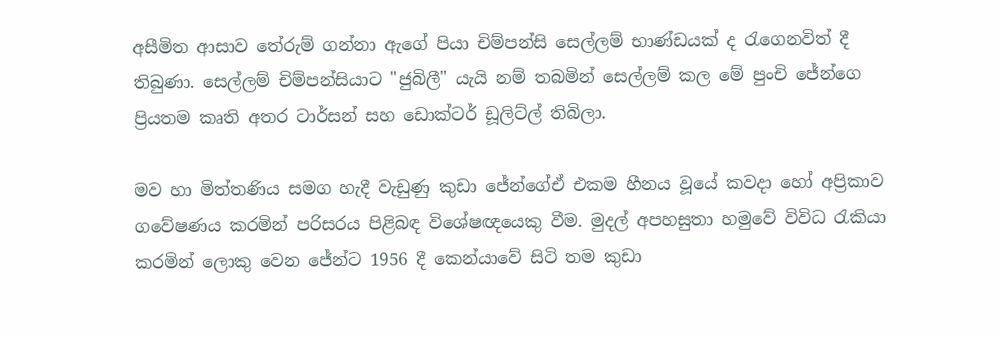අසීමිත ආසාව තේරුම් ගන්නා ඇගේ පියා චිම්පන්සි සෙල්ලම් භාණ්ඩයක් ද රැගෙනවිත් දී තිබුණා. සෙල්ලම් චිම්පන්සියාට "ජුබිලී" යැයි නම් තබමින් සෙල්ලම් කල මේ පුංචි ජේන්ගෙ ප්‍රියතම කෘති අතර ටාර්සන් සහ ඩොක්ටර් ඩූලිට්ල් තිබිලා.

මව හා මිත්තණිය සමග හැදී වැඩුණු කුඩා ජේන්ගේඒ එකම හීනය වූයේ කවදා හෝ අප්‍රිකාව ගවේෂණය කරමින් පරිසරය පිළිබඳ විශේෂඥයෙකු වීම. මුදල් අපහසුතා හමුවේ විවිධ රැකියා කරමින් ලොකු වෙන ජේන්ට 1956 දී කෙන්යාවේ සිටි තම කුඩා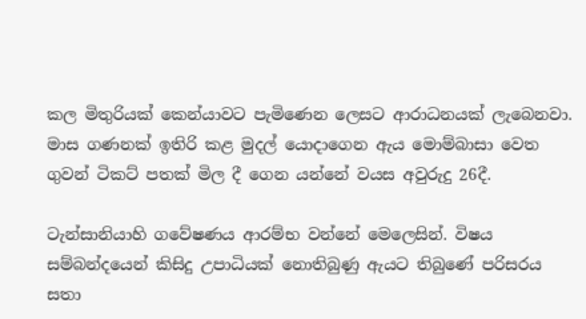කල මිතුරියක් කෙන්යාවට පැමිණෙන ලෙසට ආරාධනයක් ලැබෙනවා. මාස ගණනක් ඉතිරි කළ මුදල් යොදාගෙන ඇය මොම්බාසා වෙත ගුවන් ටිකට් පතක් මිල දී ගෙන යන්නේ වයස අවුරුදු 26දී.

ටැන්සානියාහි ගවේෂණය ආරම්භ වන්නේ මෙලෙසින්. විෂය සම්බන්දයෙන් කිසිදු උපාධියක් නොතිබුණු ඇයට තිබුණේ පරිසරය සතා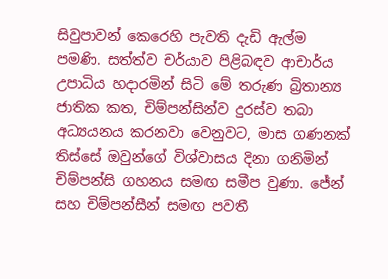සිවුපාවන් කෙරෙහි පැවති දැඩි ඇල්ම පමණි. සත්ත්ව චර්යාව පිළිබඳව ආචාර්ය උපාධිය හදාරමින් සිටි මේ තරුණ බ්‍රිතාන්‍ය ජාතික කත, චිම්පන්සින්ව දුරස්ව තබා අධ්‍යයනය කරනවා වෙනුවට, මාස ගණනක් තිස්සේ ඔවුන්ගේ විශ්වාසය දිනා ගනිමින් චිම්පන්සි ගහනය සමඟ සමීප වුණා. ජේන් සහ චිම්පන්සීන් සමඟ පවතී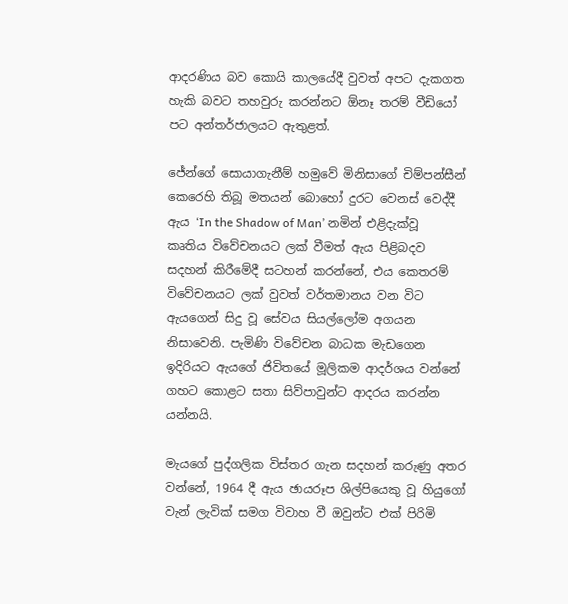ආදරණිය බව කොයි කාලයේදී වුවත් අපට දැකගත හැකි බවට තහවුරු කරන්නට ඕනෑ තරම් වීඩියෝ පට අන්තර්ජාලයට ඇතුළත්.

ජේන්ගේ සොයාගැනීම් හමුවේ මිනිසාගේ චිම්පන්සීන් කෙරෙහි තිබූ මතයන් බොහෝ දුරට වෙනස් වෙද්දී ඇය ‘In the Shadow of Man’ නමින් එළිදැක්වූ කෘතිය විවේචනයට ලක් වීමත් ඇය පිළිබදව සදහන් කිරීමේදී සටහන් කරන්නේ, එය කෙතරම් විවේචනයට ලක් වුවත් වර්තමානය වන විට ඇයගෙන් සිදු වූ සේවය සියල්ලෝම අගයන නිසාවෙනි. පැමිණි විවේචන බාධක මැඩගෙන ඉදිරියට ඇයගේ ජිවිතයේ මූලිකම ආදර්ශය වන්නේ ගහට කොළට සතා සිව්පාවුන්ට ආදරය කරන්න යන්නයි.

මැයගේ පුද්ගලික විස්තර ගැන සදහන් කරුණු අතර වන්නේ, 1964 දී ඇය ඡායරූප ශිල්පියෙකු වූ හියුගෝ වැන් ලැවික් සමග විවාහ වී ඔවුන්ට එක් පිරිමි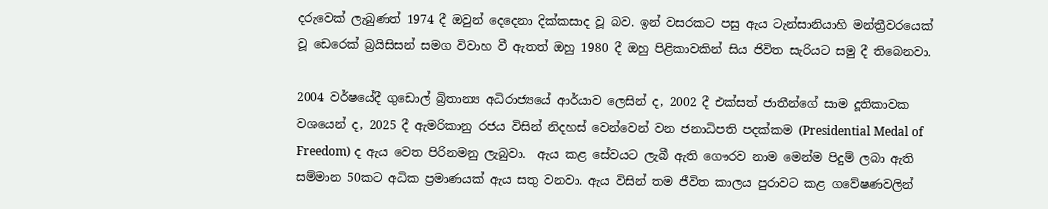දරුවෙක් ලැබුණත් 1974 දී ඔවුන් දෙදෙනා දික්කසාද වූ බව. ඉන් වසරකට පසු ඇය ටැන්සානියාහි මන්ත්‍රීවරයෙක් වූ ඩෙරෙක් බ්‍රයිසිසන් සමග විවාහ වී ඇතත් ඔහු 1980 දී ඔහු පිළිකාවකින් සිය ජිවිත සැරියට සමු දී තිබෙනවා.

2004 වර්ෂයේදී ගුඩොල් බ්‍රිතාන්‍ය අධිරාජ්‍යයේ ආර්යාව ලෙසින් ද, 2002 දී එක්සත් ජාතීන්ගේ සාම දූතිකාවක වශයෙන් ද, 2025 දී ඇමරිකානු රජය විසින් නිදහස් වෙන්වෙන් වන ජනාධිපති පදක්කම (Presidential Medal of Freedom) ද ඇය වෙත පිරිනමනු ලැබුවා.  ඇය කළ සේවයට ලැබී ඇති ගෞරව නාම මෙන්ම පිදුම් ලබා ඇති සම්මාන 50කට අධික ප්‍රමාණයක් ඇය සතු වනවා. ඇය විසින් තම ජීවිත කාලය පුරාවට කළ ගවේෂණවලින්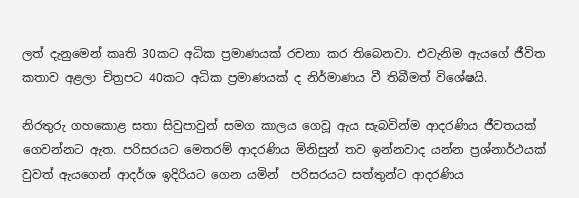ලත් දැනුමෙන් කෘති 30කට අධික ප්‍රමාණයක් රචනා කර තිබෙනවා. එවැනිම ඇයගේ ජීවිත කතාව අළලා චිත්‍රපට 40කට අධික ප්‍රමාණයක් ද නිර්මාණය වී තිබීමත් විශේෂයි.

නිරතුරු ගහකොළ සතා සිවුපාවුන් සමග කාලය ගෙවූ ඇය සැබවින්ම ආදරණිය ජීවතයක් ගෙවන්නට ඇත. පරිසරයට මෙතරම් ආදරණිය මිනිසුන් තව ඉන්නවාද යන්න ප්‍රශ්නාර්ථයක් වුවත් ඇයගෙන් ආදර්ශ ඉදිරියට ගෙන යමින්  පරිසරයට සත්තුන්ට ආදරණිය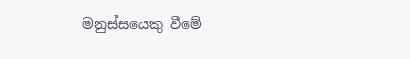මනුස්සයෙකු වීමේ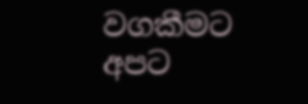වගකීමට අපට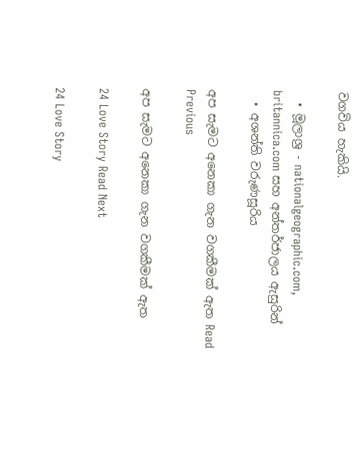වගවිය හැකියි.

  • මූලාශ්‍ර - nationalgeographic.com, britannica.com සහ අන්තර්ජාලය ඇසුරින්
  • අශන්ති වරුණසූරිය

අප සැමට අනෙකා ගැන වගකීමක් ඇත Read Previous

අප සැමට අනෙකා ගැන වගකීමක් ඇත

24 Love Story Read Next

24 Love Story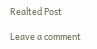Realted Post

Leave a comment